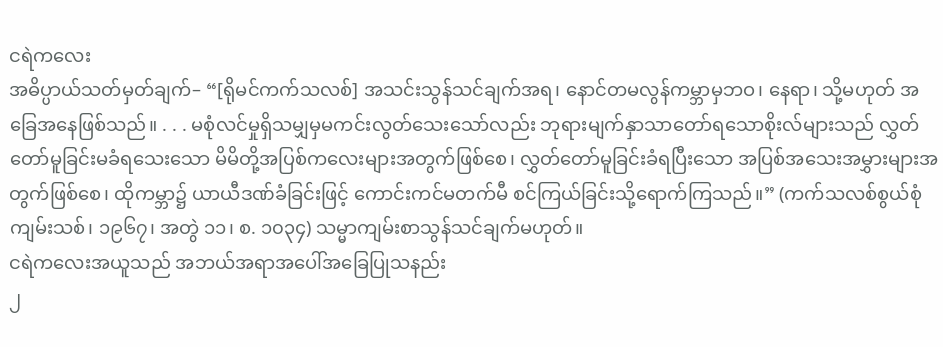ငရဲကလေး
အဓိပ္ပာယ်သတ်မှတ်ချက်– “[ရိုမင်ကက်သလစ်] အသင်းသွန်သင်ချက်အရ၊ နောင်တမလွန်ကမ္ဘာမှဘဝ၊ နေရာ၊ သို့မဟုတ် အခြေအနေဖြစ်သည်။ . . . မစုံလင်မှုရှိသမျှမှမကင်းလွတ်သေးသော်လည်း ဘုရားမျက်နှာသာတော်ရသောစိုးလ်များသည် လွှတ်တော်မူခြင်းမခံရသေးသော မိမိတို့အပြစ်ကလေးများအတွက်ဖြစ်စေ၊ လွှတ်တော်မူခြင်းခံရပြီးသော အပြစ်အသေးအမွှားများအတွက်ဖြစ်စေ၊ ထိုကမ္ဘာ၌ ယာယီဒဏ်ခံခြင်းဖြင့် ကောင်းကင်မတက်မီ စင်ကြယ်ခြင်းသို့ရောက်ကြသည်။” (ကက်သလစ်စွယ်စုံကျမ်းသစ်၊ ၁၉၆၇၊ အတွဲ ၁၁၊ စ. ၁၀၃၄) သမ္မာကျမ်းစာသွန်သင်ချက်မဟုတ်။
ငရဲကလေးအယူသည် အဘယ်အရာအပေါ်အခြေပြုသနည်း
၂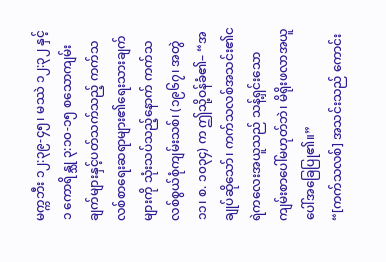မက္ကဘီး ၁၂:၃၉-၄၅၊ မဿဲ ၁၂:၃၂ နှင့် ၁ ကောရိန္သု ၃:၁၀-၁၅ စသောကျမ်းချက်များနှင့်ပတ်သက်သည့် ကက်သလစ်စာရေးဆရာများ၏ရေးသားချက်များကို သုံးသပ်သည့်နောက် ကက်သလစ်စွယ်စုံကျမ်းသစ်၊ (၁၉၆၇၊ အတွဲ ၁၁၊ စ. ၁၀၃၄) က ဤသို့ဝန်ခံ၏– “အချုပ်ဆိုသော်၊ ကက်သလစ်အသင်း၏ငရဲကလေးအယူသည် သန့်ရှင်းသောကျမ်းစာပေါ်မဟုတ်ဘဲ၊ မိရိုးဖလာအယူပေါ်အခြေပြု၏။”
“[ကက်သလစ်] အသင်းသည် ကောင်း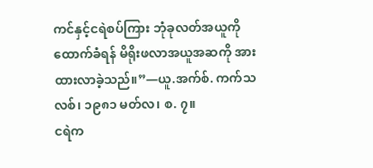ကင်နှင့်ငရဲစပ်ကြား ဘုံခုလတ်အယူကိုထောက်ခံရန် မိရိုးဖလာအယူအဆကို အားထားလာခဲ့သည်။”—ယူ.အက်စ်. ကက်သလစ်၊ ၁၉၈၁ မတ်လ၊ စ. ၇။
ငရဲက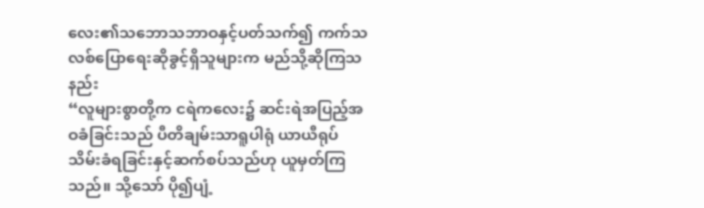လေး၏သဘောသဘာဝနှင့်ပတ်သက်၍ ကက်သလစ်ပြောရေးဆိုခွင့်ရှိသူများက မည်သို့ဆိုကြသနည်း
“လူများစွာတို့က ငရဲကလေး၌ ဆင်းရဲအပြည့်အဝခံခြင်းသည် ပီတိချမ်းသာရူပါရုံ ယာယီရုပ်သိမ်းခံရခြင်းနှင့်ဆက်စပ်သည်ဟု ယူမှတ်ကြသည်။ သို့သော် ပို၍ပျံ့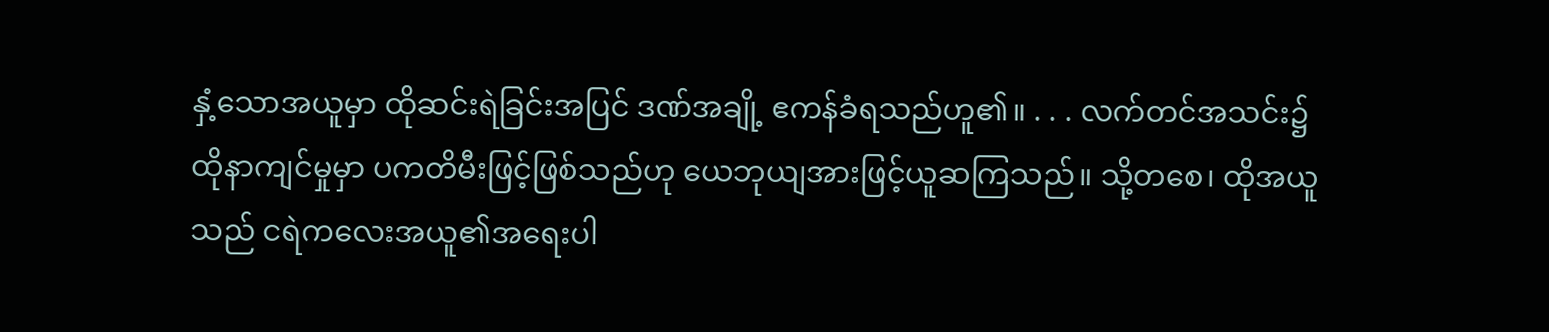နှံ့သောအယူမှာ ထိုဆင်းရဲခြင်းအပြင် ဒဏ်အချို့ ဧကန်ခံရသည်ဟူ၏။ . . . လက်တင်အသင်း၌ ထိုနာကျင်မှုမှာ ပကတိမီးဖြင့်ဖြစ်သည်ဟု ယေဘုယျအားဖြင့်ယူဆကြသည်။ သို့တစေ၊ ထိုအယူသည် ငရဲကလေးအယူ၏အရေးပါ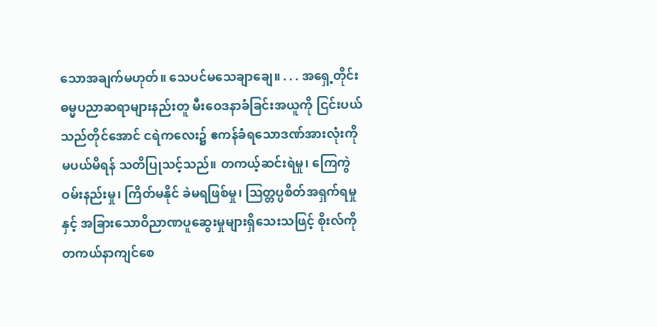သောအချက်မဟုတ်။ သေပင်မသေချာချေ။ . . . အရှေ့တိုင်းဓမ္မပညာဆရာများနည်းတူ မီးဝေဒနာခံခြင်းအယူကို ငြင်းပယ်သည်တိုင်အောင် ငရဲကလေး၌ ဧကန်ခံရသောဒဏ်အားလုံးကို မပယ်မိရန် သတိပြုသင့်သည်။ တကယ့်ဆင်းရဲမှု၊ ကြေကွဲဝမ်းနည်းမှု၊ ကြိတ်မနိုင် ခဲမရဖြစ်မှု၊ ဩတ္တပ္ပစိတ်အရှက်ရမှုနှင့် အခြားသောဝိညာဏပူဆွေးမှုများရှိသေးသဖြင့် စိုးလ်ကိုတကယ်နာကျင်စေ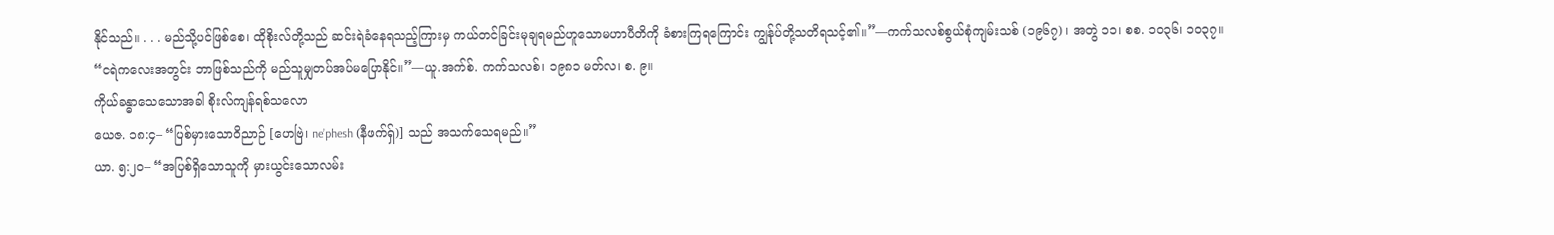နိုင်သည်။ . . . မည်သို့ပင်ဖြစ်စေ၊ ထိုစိုးလ်တို့သည် ဆင်းရဲခံနေရသည့်ကြားမှ ကယ်တင်ခြင်းမုချရမည်ဟူသောမဟာပီတိကို ခံစားကြရကြောင်း ကျွန်ုပ်တို့သတိရသင့်၏။”—ကက်သလစ်စွယ်စုံကျမ်းသစ် (၁၉၆၇) ၊ အတွဲ ၁၁၊ စစ. ၁၀၃၆၊ ၁၀၃၇။
“ငရဲကလေးအတွင်း ဘာဖြစ်သည်ကို မည်သူမျှတပ်အပ်မပြောနိုင်။”—ယူ.အက်စ်. ကက်သလစ်၊ ၁၉၈၁ မတ်လ၊ စ. ၉။
ကိုယ်ခန္ဓာသေသောအခါ စိုးလ်ကျန်ရစ်သလော
ယေဇ. ၁၈:၄– “ပြစ်မှားသောဝိညာဉ် [ဟေဗြဲ၊ ne’phesh (နီဖက်ရှ်)] သည် အသက်သေရမည်။”
ယာ. ၅:၂၀– “အပြစ်ရှိသောသူကို မှားယွင်းသောလမ်း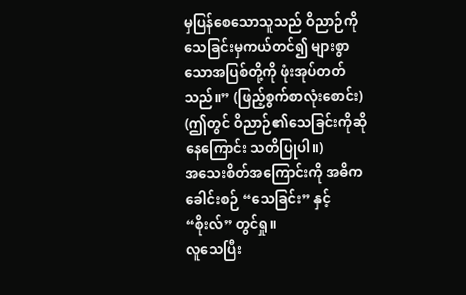မှပြန်စေသောသူသည် ဝိညာဉ်ကို သေခြင်းမှကယ်တင်၍ များစွာသောအပြစ်တို့ကို ဖုံးအုပ်တတ်သည်။” (ဖြည့်စွက်စာလုံးစောင်း) (ဤတွင် ဝိညာဉ်၏သေခြင်းကိုဆိုနေကြောင်း သတိပြုပါ။)
အသေးစိတ်အကြောင်းကို အဓိကခေါင်းစဉ် “သေခြင်း” နှင့် “စိုးလ်” တွင်ရှု။
လူသေပြီး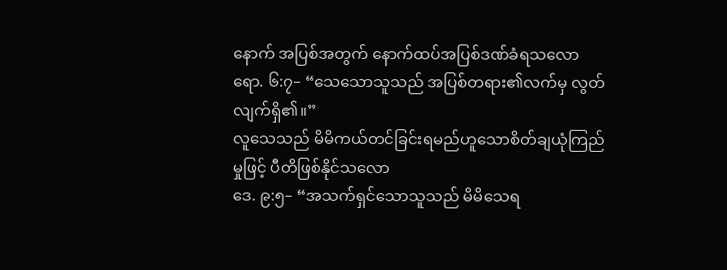နောက် အပြစ်အတွက် နောက်ထပ်အပြစ်ဒဏ်ခံရသလော
ရော. ၆:၇– “သေသောသူသည် အပြစ်တရား၏လက်မှ လွတ်လျက်ရှိ၏။”
လူသေသည် မိမိကယ်တင်ခြင်းရမည်ဟူသောစိတ်ချယုံကြည်မှုဖြင့် ပီတိဖြစ်နိုင်သလော
ဒေ. ၉:၅– “အသက်ရှင်သောသူသည် မိမိသေရ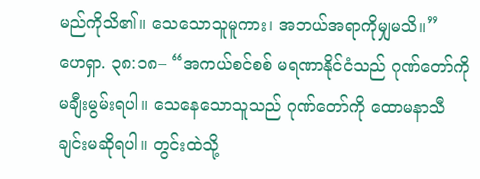မည်ကိုသိ၏။ သေသောသူမူကား၊ အဘယ်အရာကိုမျှမသိ။”
ဟေရှာ. ၃၈:၁၈– “အကယ်စင်စစ် မရဏာနိုင်ငံသည် ဂုဏ်တော်ကိုမချီးမွမ်းရပါ။ သေနေသောသူသည် ဂုဏ်တော်ကို ထောမနာသီချင်းမဆိုရပါ။ တွင်းထဲသို့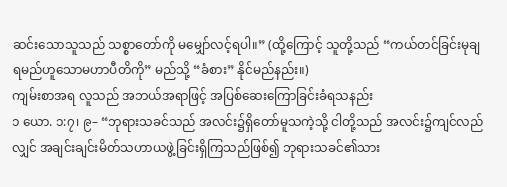ဆင်းသောသူသည် သစ္စာတော်ကို မမျှော်လင့်ရပါ။” (ထို့ကြောင့် သူတို့သည် “ကယ်တင်ခြင်းမုချရမည်ဟူသောမဟာပီတိကို” မည်သို့ “ခံစား” နိုင်မည်နည်း။)
ကျမ်းစာအရ လူသည် အဘယ်အရာဖြင့် အပြစ်ဆေးကြောခြင်းခံရသနည်း
၁ ယော. ၁:၇၊ ၉– “ဘုရားသခင်သည် အလင်း၌ရှိတော်မူသကဲ့သို့ ငါတို့သည် အလင်း၌ကျင်လည်လျှင် အချင်းချင်းမိတ်သဟာယဖွဲ့ခြင်းရှိကြသည်ဖြစ်၍ ဘုရားသခင်၏သား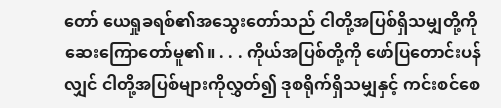တော် ယေရှုခရစ်၏အသွေးတော်သည် ငါတို့အပြစ်ရှိသမျှတို့ကိုဆေးကြောတော်မူ၏။ . . . ကိုယ်အပြစ်တို့ကို ဖော်ပြတောင်းပန်လျှင် ငါတို့အပြစ်များကိုလွှတ်၍ ဒုစရိုက်ရှိသမျှနှင့် ကင်းစင်စေ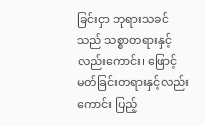ခြင်းငှာ ဘုရားသခင်သည် သစ္စာတရားနှင့်လည်းကောင်း၊ ဖြောင့်မတ်ခြင်းတရားနှင့်လည်းကောင်း ပြည့်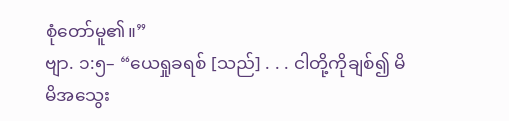စုံတော်မူ၏။”
ဗျာ. ၁:၅– “ယေရှုခရစ် [သည်] . . . ငါတို့ကိုချစ်၍ မိမိအသွေး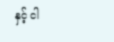နှင့် ငါ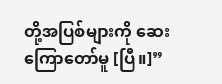တို့အပြစ်များကို ဆေးကြောတော်မူ [ပြီ။]”